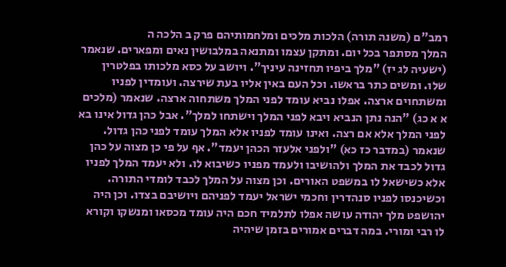רמב"ם (משנה תורה) הלכות מלכים ומלחמותיהם פרק ב הלכה ה
המלך מסתפר בכל יום. ומתקן עצמו ומתנאה במלבושין נאים ומפארים. שנאמר (ישעיה לג יז) "מלך ביפיו תחזינה עיניך". ויושב על כסא מלכותו בפלטרין שלו. ומשים כתר בראשו. וכל העם באין אליו בעת שירצה. ועומדין לפניו ומשתחוים ארצה. אפלו נביא עומד לפני המלך משתחוה ארצה. שנאמר (מלכים א א כג) "הנה נתן הנביא ויבא לפני המלך וישתחו למלך". אבל כהן גדול אינו בא לפני המלך אלא אם רצה. ואינו עומד לפניו אלא המלך עומד לפני כהן גדול. שנאמר (במדבר כז כא) "ולפני אלעזר הכהן יעמד". אף על פי כן מצוה על כהן גדול לכבד את המלך ולהושיבו ולעמד מפניו כשיבוא לו. ולא יעמד המלך לפניו אלא כשישאל לו במשפט האורים. וכן מצוה על המלך לכבד לומדי התורה. וכשיכנסו לפניו סנהדרין וחכמי ישראל יעמד לפניהם ויושיבם בצדו. וכן היה יהושפט מלך יהודה עושה אפלו לתלמיד חכם היה עומד מכסאו ומנשקו וקורא לו רבי ומורי. במה דברים אמורים בזמן שיהיה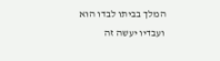המלך בביתו לבדו הוא ועבדיו יעשה זה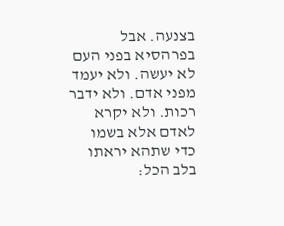בצנעה. אבל בפרהסיא בפני העם לא יעשה. ולא יעמד מפני אדם. ולא ידבר רכות. ולא יקרא לאדם אלא בשמו כדי שתהא יראתו בלב הכל: